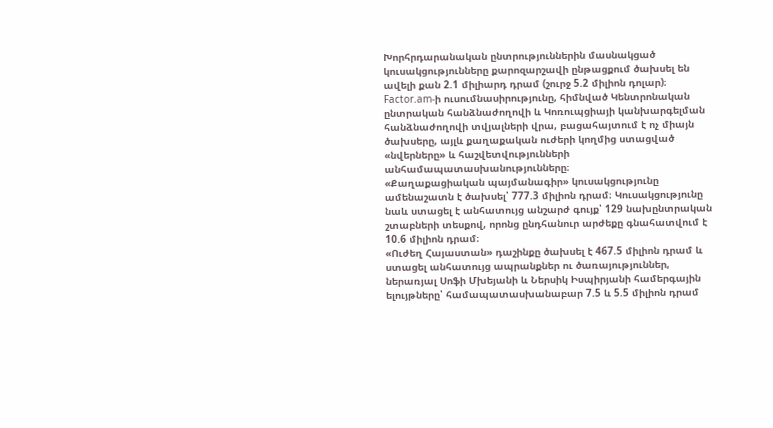Խորհրդարանական ընտրություններին մասնակցած կուսակցությունները քարոզարշավի ընթացքում ծախսել են ավելի քան 2.1 միլիարդ դրամ (շուրջ 5.2 միլիոն դոլար)։
Factor.am-ի ուսումնասիրությունը, հիմնված Կենտրոնական ընտրական հանձնաժողովի և Կոռուպցիայի կանխարգելման հանձնաժողովի տվյալների վրա, բացահայտում է ոչ միայն ծախսերը, այլև քաղաքական ուժերի կողմից ստացված «նվերները» և հաշվետվությունների անհամապատասխանությունները։
«Քաղաքացիական պայմանագիր» կուսակցությունը ամենաշատն է ծախսել՝ 777.3 միլիոն դրամ։ Կուսակցությունը նաև ստացել է անհատույց անշարժ գույք՝ 129 նախընտրական շտաբների տեսքով, որոնց ընդհանուր արժեքը գնահատվում է 10.6 միլիոն դրամ։
«Ուժեղ Հայաստան» դաշինքը ծախսել է 467.5 միլիոն դրամ և ստացել անհատույց ապրանքներ ու ծառայություններ, ներառյալ Սոֆի Մխեյանի և Ներսիկ Իսպիրյանի համերգային ելույթները՝ համապատասխանաբար 7.5 և 5.5 միլիոն դրամ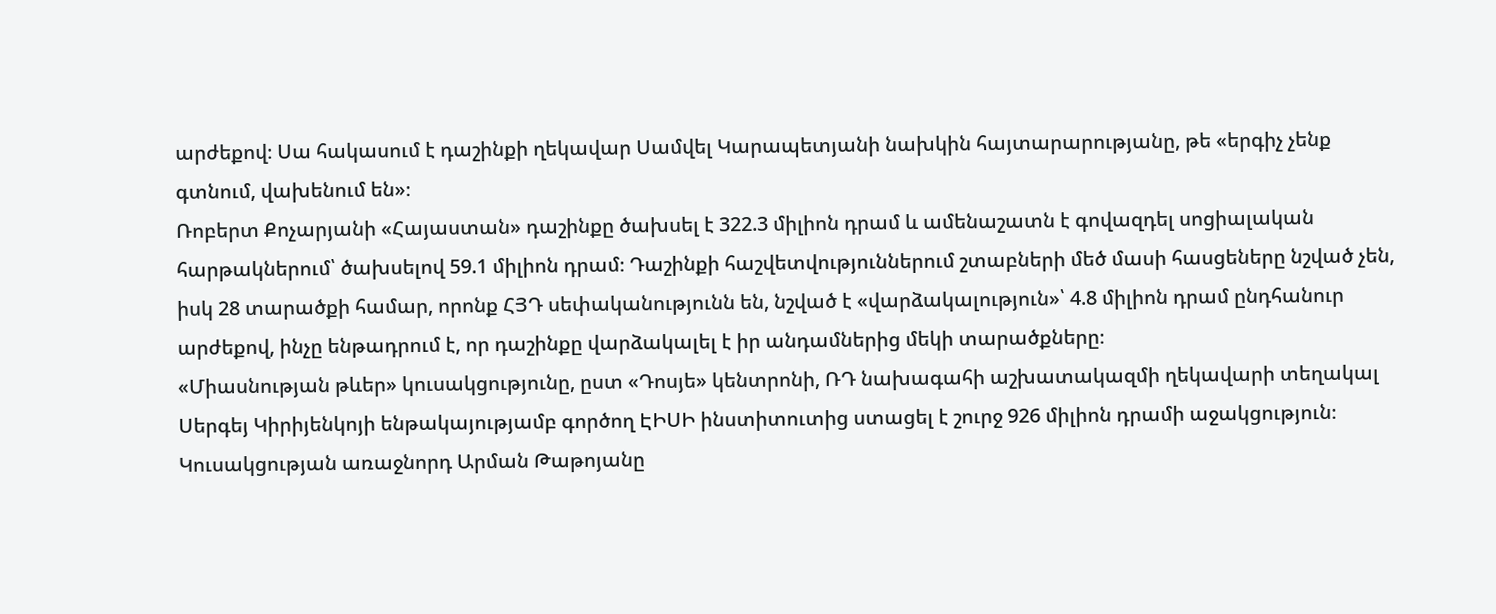արժեքով։ Սա հակասում է դաշինքի ղեկավար Սամվել Կարապետյանի նախկին հայտարարությանը, թե «երգիչ չենք գտնում, վախենում են»։
Ռոբերտ Քոչարյանի «Հայաստան» դաշինքը ծախսել է 322.3 միլիոն դրամ և ամենաշատն է գովազդել սոցիալական հարթակներում՝ ծախսելով 59.1 միլիոն դրամ։ Դաշինքի հաշվետվություններում շտաբների մեծ մասի հասցեները նշված չեն, իսկ 28 տարածքի համար, որոնք ՀՅԴ սեփականությունն են, նշված է «վարձակալություն»՝ 4.8 միլիոն դրամ ընդհանուր արժեքով, ինչը ենթադրում է, որ դաշինքը վարձակալել է իր անդամներից մեկի տարածքները։
«Միասնության թևեր» կուսակցությունը, ըստ «Դոսյե» կենտրոնի, ՌԴ նախագահի աշխատակազմի ղեկավարի տեղակալ Սերգեյ Կիրիյենկոյի ենթակայությամբ գործող ԷԻՍԻ ինստիտուտից ստացել է շուրջ 926 միլիոն դրամի աջակցություն։ Կուսակցության առաջնորդ Արման Թաթոյանը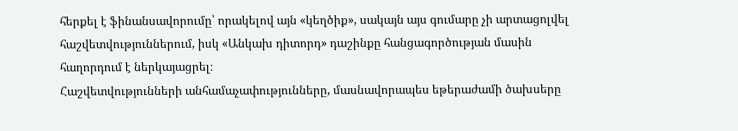հերքել է ֆինանսավորումը՝ որակելով այն «կեղծիք», սակայն այս գումարը չի արտացոլվել հաշվետվություններում, իսկ «Անկախ դիտորդ» դաշինքը հանցագործության մասին հաղորդում է ներկայացրել։
Հաշվետվությունների անհամաչափությունները, մասնավորապես եթերաժամի ծախսերը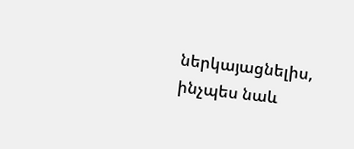ներկայացնելիս, ինչպես նաև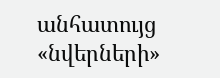անհատույց «նվերների»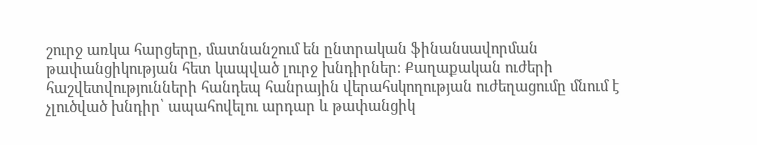շուրջ առկա հարցերը, մատնանշում են ընտրական ֆինանսավորման թափանցիկության հետ կապված լուրջ խնդիրներ։ Քաղաքական ուժերի հաշվետվությունների հանդեպ հանրային վերահսկողության ուժեղացումը մնում է չլուծված խնդիր՝ ապահովելու արդար և թափանցիկ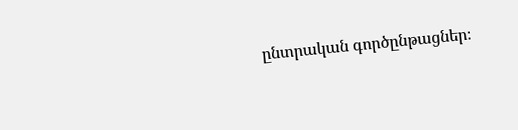ընտրական գործընթացներ։